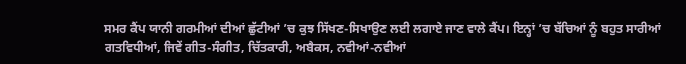ਸਮਰ ਕੈਂਪ ਯਾਨੀ ਗਰਮੀਆਂ ਦੀਆਂ ਛੁੱਟੀਆਂ ’ਚ ਕੁਝ ਸਿੱਖਣ-ਸਿਖਾਉਣ ਲਈ ਲਗਾਏ ਜਾਣ ਵਾਲੇ ਕੈਂਪ। ਇਨ੍ਹਾਂ ’ਚ ਬੱਚਿਆਂ ਨੂੰ ਬਹੁਤ ਸਾਰੀਆਂ ਗਤਵਿਧੀਆਂ, ਜਿਵੇਂ ਗੀਤ-ਸੰਗੀਤ, ਚਿੱਤਕਾਰੀ, ਅਬੈਕਸ, ਨਵੀਆਂ-ਨਵੀਆਂ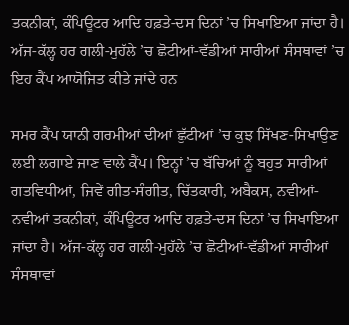ਤਕਨੀਕਾਂ, ਕੰਪਿਊਟਰ ਆਦਿ ਹਫ਼ਤੇ-ਦਸ ਦਿਨਾਂ ’ਚ ਸਿਖਾਇਆ ਜਾਂਦਾ ਹੈ। ਅੱਜ-ਕੱਲ੍ਹ ਹਰ ਗਲੀ-ਮੁਹੱਲੇ ’ਚ ਛੋਟੀਆਂ-ਵੱਡੀਆਂ ਸਾਰੀਆਂ ਸੰਸਥਾਵਾਂ ’ਚ ਇਹ ਕੈਂਪ ਆਯੋਜਿਤ ਕੀਤੇ ਜਾਂਦੇ ਹਨ

ਸਮਰ ਕੈਂਪ ਯਾਨੀ ਗਰਮੀਆਂ ਦੀਆਂ ਛੁੱਟੀਆਂ ’ਚ ਕੁਝ ਸਿੱਖਣ-ਸਿਖਾਉਣ ਲਈ ਲਗਾਏ ਜਾਣ ਵਾਲੇ ਕੈਂਪ। ਇਨ੍ਹਾਂ ’ਚ ਬੱਚਿਆਂ ਨੂੰ ਬਹੁਤ ਸਾਰੀਆਂ ਗਤਵਿਧੀਆਂ, ਜਿਵੇਂ ਗੀਤ-ਸੰਗੀਤ, ਚਿੱਤਕਾਰੀ, ਅਬੈਕਸ, ਨਵੀਆਂ-ਨਵੀਆਂ ਤਕਨੀਕਾਂ, ਕੰਪਿਊਟਰ ਆਦਿ ਹਫ਼ਤੇ-ਦਸ ਦਿਨਾਂ ’ਚ ਸਿਖਾਇਆ ਜਾਂਦਾ ਹੈ। ਅੱਜ-ਕੱਲ੍ਹ ਹਰ ਗਲੀ-ਮੁਹੱਲੇ ’ਚ ਛੋਟੀਆਂ-ਵੱਡੀਆਂ ਸਾਰੀਆਂ ਸੰਸਥਾਵਾਂ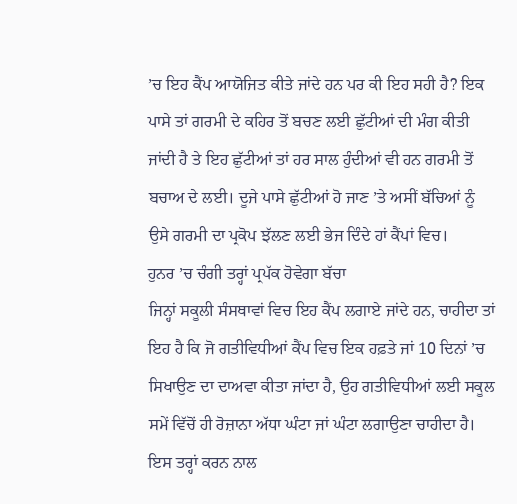’ਚ ਇਹ ਕੈਂਪ ਆਯੋਜਿਤ ਕੀਤੇ ਜਾਂਦੇ ਹਨ ਪਰ ਕੀ ਇਹ ਸਹੀ ਹੈ? ਇਕ ਪਾਸੇ ਤਾਂ ਗਰਮੀ ਦੇ ਕਹਿਰ ਤੋਂ ਬਚਣ ਲਈ ਛੁੱਟੀਆਂ ਦੀ ਮੰਗ ਕੀਤੀ ਜਾਂਦੀ ਹੈ ਤੇ ਇਹ ਛੁੱਟੀਆਂ ਤਾਂ ਹਰ ਸਾਲ ਹੁੰਦੀਆਂ ਵੀ ਹਨ ਗਰਮੀ ਤੋਂ ਬਚਾਅ ਦੇ ਲਈ। ਦੂਜੇ ਪਾਸੇ ਛੁੱਟੀਆਂ ਹੋ ਜਾਣ ’ਤੇ ਅਸੀਂ ਬੱਚਿਆਂ ਨੂੰ ਉਸੇ ਗਰਮੀ ਦਾ ਪ੍ਰਕੋਪ ਝੱਲਣ ਲਈ ਭੇਜ ਦਿੰਦੇ ਹਾਂ ਕੈਂਪਾਂ ਵਿਚ।
ਹੁਨਰ ’ਚ ਚੰਗੀ ਤਰ੍ਹਾਂ ਪ੍ਰਪੱਕ ਹੋਵੇਗਾ ਬੱਚਾ
ਜਿਨ੍ਹਾਂ ਸਕੂਲੀ ਸੰਸਥਾਵਾਂ ਵਿਚ ਇਹ ਕੈਂਪ ਲਗਾਏ ਜਾਂਦੇ ਹਨ, ਚਾਹੀਦਾ ਤਾਂ ਇਹ ਹੈ ਕਿ ਜੋ ਗਤੀਵਿਧੀਆਂ ਕੈਂਪ ਵਿਚ ਇਕ ਹਫ਼ਤੇ ਜਾਂ 10 ਦਿਨਾਂ ’ਚ ਸਿਖਾਉਣ ਦਾ ਦਾਅਵਾ ਕੀਤਾ ਜਾਂਦਾ ਹੈ, ਉਹ ਗਤੀਵਿਧੀਆਂ ਲਈ ਸਕੂਲ ਸਮੇਂ ਵਿੱਚੋਂ ਹੀ ਰੋਜ਼ਾਨਾ ਅੱਧਾ ਘੰਟਾ ਜਾਂ ਘੰਟਾ ਲਗਾਉਣਾ ਚਾਹੀਦਾ ਹੈ। ਇਸ ਤਰ੍ਹਾਂ ਕਰਨ ਨਾਲ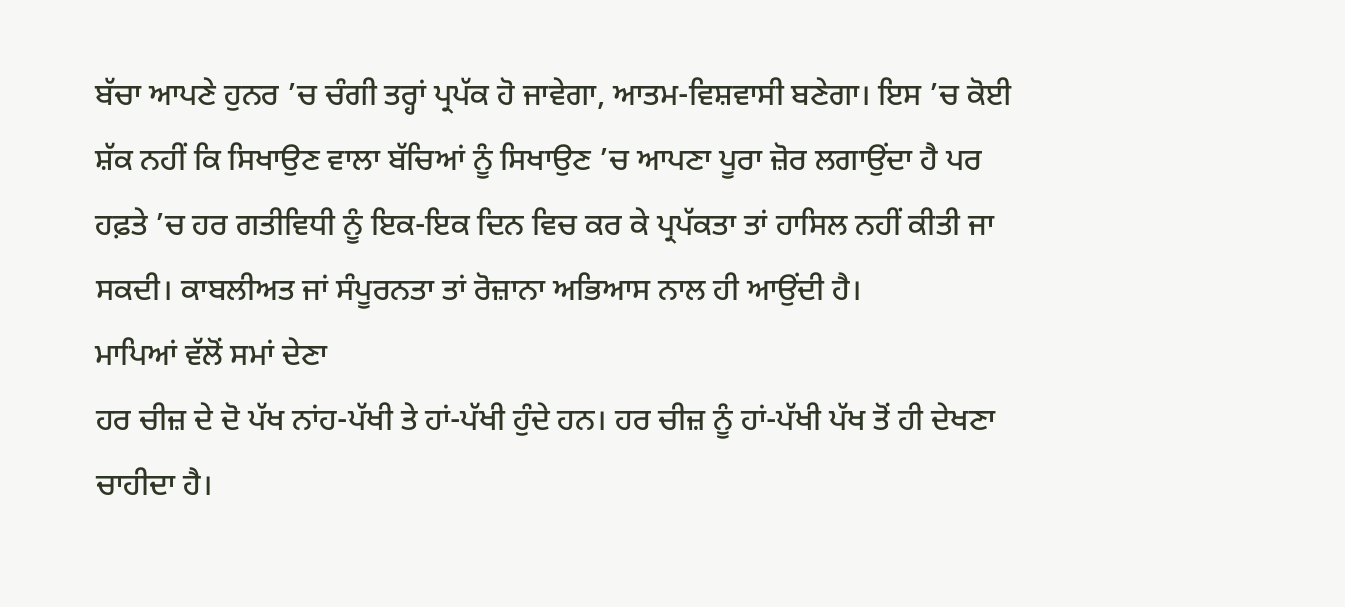ਬੱਚਾ ਆਪਣੇ ਹੁਨਰ ’ਚ ਚੰਗੀ ਤਰ੍ਹਾਂ ਪ੍ਰਪੱਕ ਹੋ ਜਾਵੇਗਾ, ਆਤਮ-ਵਿਸ਼ਵਾਸੀ ਬਣੇਗਾ। ਇਸ ’ਚ ਕੋਈ ਸ਼ੱਕ ਨਹੀਂ ਕਿ ਸਿਖਾਉਣ ਵਾਲਾ ਬੱਚਿਆਂ ਨੂੰ ਸਿਖਾਉਣ ’ਚ ਆਪਣਾ ਪੂਰਾ ਜ਼ੋਰ ਲਗਾਉਂਦਾ ਹੈ ਪਰ ਹਫ਼ਤੇ ’ਚ ਹਰ ਗਤੀਵਿਧੀ ਨੂੰ ਇਕ-ਇਕ ਦਿਨ ਵਿਚ ਕਰ ਕੇ ਪ੍ਰਪੱਕਤਾ ਤਾਂ ਹਾਸਿਲ ਨਹੀਂ ਕੀਤੀ ਜਾ ਸਕਦੀ। ਕਾਬਲੀਅਤ ਜਾਂ ਸੰਪੂਰਨਤਾ ਤਾਂ ਰੋਜ਼ਾਨਾ ਅਭਿਆਸ ਨਾਲ ਹੀ ਆਉਂਦੀ ਹੈ।
ਮਾਪਿਆਂ ਵੱਲੋਂ ਸਮਾਂ ਦੇਣਾ
ਹਰ ਚੀਜ਼ ਦੇ ਦੋ ਪੱਖ ਨਾਂਹ-ਪੱਖੀ ਤੇ ਹਾਂ-ਪੱਖੀ ਹੁੰਦੇ ਹਨ। ਹਰ ਚੀਜ਼ ਨੂੰ ਹਾਂ-ਪੱਖੀ ਪੱਖ ਤੋਂ ਹੀ ਦੇਖਣਾ ਚਾਹੀਦਾ ਹੈ।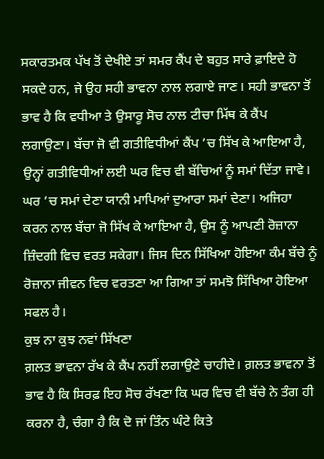ਸਕਾਰਤਮਕ ਪੱਖ ਤੋਂ ਦੇਖੀਏ ਤਾਂ ਸਮਰ ਕੈਂਪ ਦੇ ਬਹੁਤ ਸਾਰੇ ਫ਼ਾਇਦੇ ਹੋ ਸਕਦੇ ਹਨ, ਜੇ ਉਹ ਸਹੀ ਭਾਵਨਾ ਨਾਲ ਲਗਾਏ ਜਾਣ। ਸਹੀ ਭਾਵਨਾ ਤੋਂ ਭਾਵ ਹੈ ਕਿ ਵਧੀਆ ਤੇ ਉਸਾਰੂ ਸੋਚ ਨਾਲ ਟੀਚਾ ਮਿੱਥ ਕੇ ਕੈਂਪ ਲਗਾਉਣਾ। ਬੱਚਾ ਜੋ ਵੀ ਗਤੀਵਿਧੀਆਂ ਕੈਂਪ ’ਚ ਸਿੱਖ ਕੇ ਆਇਆ ਹੈ, ਉਨ੍ਹਾਂ ਗਤੀਵਿਧੀਆਂ ਲਈ ਘਰ ਵਿਚ ਵੀ ਬੱਚਿਆਂ ਨੂੰ ਸਮਾਂ ਦਿੱਤਾ ਜਾਵੇ। ਘਰ ’ਚ ਸਮਾਂ ਦੇਣਾ ਯਾਨੀ ਮਾਪਿਆਂ ਦੁਆਰਾ ਸਮਾਂ ਦੇਣਾ। ਅਜਿਹਾ ਕਰਨ ਨਾਲ ਬੱਚਾ ਜੋ ਸਿੱਖ ਕੇ ਆਇਆ ਹੈ, ਉਸ ਨੂੰ ਆਪਣੀ ਰੋਜ਼ਾਨਾ ਜ਼ਿੰਦਗੀ ਵਿਚ ਵਰਤ ਸਕੇਗਾ। ਜਿਸ ਦਿਨ ਸਿੱਖਿਆ ਹੋਇਆ ਕੰਮ ਬੱਚੇ ਨੂੰ ਰੋਜ਼ਾਨਾ ਜੀਵਨ ਵਿਚ ਵਰਤਣਾ ਆ ਗਿਆ ਤਾਂ ਸਮਝੋ ਸਿੱਖਿਆ ਹੋਇਆ ਸਫਲ ਹੈ।
ਕੁਝ ਨਾ ਕੁਝ ਨਵਾਂ ਸਿੱਖਣਾ
ਗ਼ਲਤ ਭਾਵਨਾ ਰੱਖ ਕੇ ਕੈਂਪ ਨਹੀਂ ਲਗਾਉਣੇ ਚਾਹੀਦੇ। ਗ਼ਲਤ ਭਾਵਨਾ ਤੋਂ ਭਾਵ ਹੈ ਕਿ ਸਿਰਫ਼ ਇਹ ਸੋਚ ਰੱਖਣਾ ਕਿ ਘਰ ਵਿਚ ਵੀ ਬੱਚੇ ਨੇ ਤੰਗ ਹੀ ਕਰਨਾ ਹੈ, ਚੰਗਾ ਹੈ ਕਿ ਦੋ ਜਾਂ ਤਿੰਨ ਘੰਟੇ ਕਿਤੇ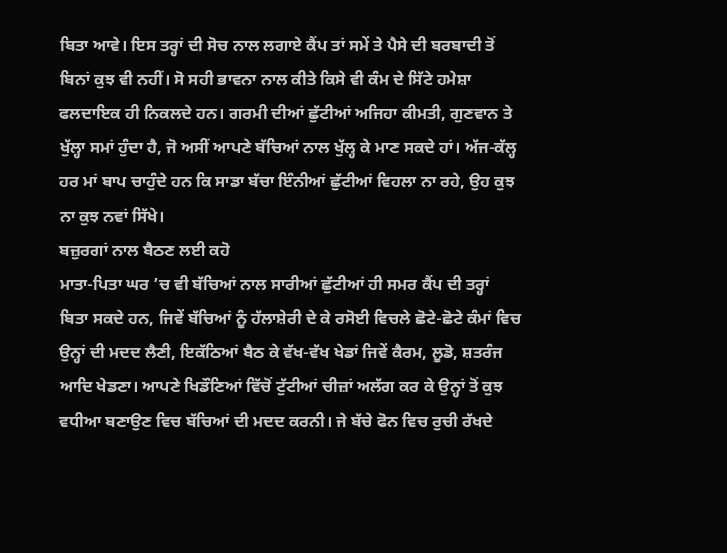ਬਿਤਾ ਆਵੇ। ਇਸ ਤਰ੍ਹਾਂ ਦੀ ਸੋਚ ਨਾਲ ਲਗਾਏ ਕੈਂਪ ਤਾਂ ਸਮੇਂ ਤੇ ਪੈਸੇ ਦੀ ਬਰਬਾਦੀ ਤੋਂ ਬਿਨਾਂ ਕੁਝ ਵੀ ਨਹੀਂ। ਸੋ ਸਹੀ ਭਾਵਨਾ ਨਾਲ ਕੀਤੇ ਕਿਸੇ ਵੀ ਕੰਮ ਦੇ ਸਿੱਟੇ ਹਮੇਸ਼ਾ ਫਲਦਾਇਕ ਹੀ ਨਿਕਲਦੇ ਹਨ। ਗਰਮੀ ਦੀਆਂ ਛੁੱਟੀਆਂ ਅਜਿਹਾ ਕੀਮਤੀ, ਗੁਣਵਾਨ ਤੇ ਖੁੱਲ੍ਹਾ ਸਮਾਂ ਹੁੰਦਾ ਹੈ, ਜੋ ਅਸੀਂ ਆਪਣੇ ਬੱਚਿਆਂ ਨਾਲ ਖੁੱਲ੍ਹ ਕੇ ਮਾਣ ਸਕਦੇ ਹਾਂ। ਅੱਜ-ਕੱਲ੍ਹ ਹਰ ਮਾਂ ਬਾਪ ਚਾਹੁੰਦੇ ਹਨ ਕਿ ਸਾਡਾ ਬੱਚਾ ਇੰਨੀਆਂ ਛੁੱਟੀਆਂ ਵਿਹਲਾ ਨਾ ਰਹੇ, ਉਹ ਕੁਝ ਨਾ ਕੁਝ ਨਵਾਂ ਸਿੱਖੇ।
ਬਜ਼ੁਰਗਾਂ ਨਾਲ ਬੈਠਣ ਲਈ ਕਹੋ
ਮਾਤਾ-ਪਿਤਾ ਘਰ ’ਚ ਵੀ ਬੱਚਿਆਂ ਨਾਲ ਸਾਰੀਆਂ ਛੁੱਟੀਆਂ ਹੀ ਸਮਰ ਕੈਂਪ ਦੀ ਤਰ੍ਹਾਂ ਬਿਤਾ ਸਕਦੇ ਹਨ, ਜਿਵੇਂ ਬੱਚਿਆਂ ਨੂੰ ਹੱਲਾਸ਼ੇਰੀ ਦੇ ਕੇ ਰਸੋਈ ਵਿਚਲੇ ਛੋਟੇ-ਛੋਟੇ ਕੰਮਾਂ ਵਿਚ ਉਨ੍ਹਾਂ ਦੀ ਮਦਦ ਲੈਣੀ, ਇਕੱਠਿਆਂ ਬੈਠ ਕੇ ਵੱਖ-ਵੱਖ ਖੇਡਾਂ ਜਿਵੇਂ ਕੈਰਮ, ਲੂਡੋ, ਸ਼ਤਰੰਜ ਆਦਿ ਖੇਡਣਾ। ਆਪਣੇ ਖਿਡੌਣਿਆਂ ਵਿੱਚੋਂ ਟੁੱਟੀਆਂ ਚੀਜ਼ਾਂ ਅਲੱਗ ਕਰ ਕੇ ਉਨ੍ਹਾਂ ਤੋਂ ਕੁਝ ਵਧੀਆ ਬਣਾਉਣ ਵਿਚ ਬੱਚਿਆਂ ਦੀ ਮਦਦ ਕਰਨੀ। ਜੇ ਬੱਚੇ ਫੋਨ ਵਿਚ ਰੁਚੀ ਰੱਖਦੇ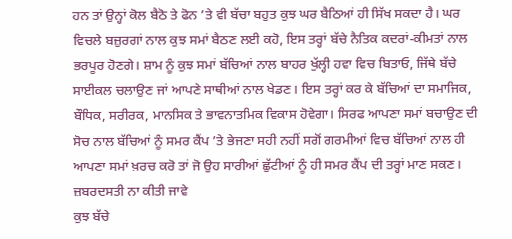ਹਨ ਤਾਂ ਉਨ੍ਹਾਂ ਕੋਲ ਬੈਠੋ ਤੇ ਫੋਨ ’ਤੇ ਵੀ ਬੱਚਾ ਬਹੁਤ ਕੁਝ ਘਰ ਬੈਠਿਆਂ ਹੀ ਸਿੱਖ ਸਕਦਾ ਹੈ। ਘਰ ਵਿਚਲੇ ਬਜ਼ੁਰਗਾਂ ਨਾਲ ਕੁਝ ਸਮਾਂ ਬੈਠਣ ਲਈ ਕਹੋ, ਇਸ ਤਰ੍ਹਾਂ ਬੱਚੇ ਨੈਤਿਕ ਕਦਰਾਂ-ਕੀਮਤਾਂ ਨਾਲ ਭਰਪੂਰ ਹੋਣਗੇ। ਸ਼ਾਮ ਨੂੰ ਕੁਝ ਸਮਾਂ ਬੱਚਿਆਂ ਨਾਲ ਬਾਹਰ ਖੁੱਲ੍ਹੀ ਹਵਾ ਵਿਚ ਬਿਤਾਓ, ਜਿੱਥੇ ਬੱਚੇ ਸਾਈਕਲ ਚਲਾਉਣ ਜਾਂ ਆਪਣੇ ਸਾਥੀਆਂ ਨਾਲ ਖੇਡਣ। ਇਸ ਤਰ੍ਹਾਂ ਕਰ ਕੇ ਬੱਚਿਆਂ ਦਾ ਸਮਾਜਿਕ, ਬੌਧਿਕ, ਸਰੀਰਕ, ਮਾਨਸਿਕ ਤੇ ਭਾਵਨਾਤਮਿਕ ਵਿਕਾਸ ਹੋਵੇਗਾ। ਸਿਰਫ ਆਪਣਾ ਸਮਾਂ ਬਚਾਉਣ ਦੀ ਸੋਚ ਨਾਲ ਬੱਚਿਆਂ ਨੂੰ ਸਮਰ ਕੈਂਪ ’ਤੇ ਭੇਜਣਾ ਸਹੀ ਨਹੀਂ ਸਗੋਂ ਗਰਮੀਆਂ ਵਿਚ ਬੱਚਿਆਂ ਨਾਲ ਹੀ ਆਪਣਾ ਸਮਾਂ ਖ਼ਰਚ ਕਰੋ ਤਾਂ ਜੋ ਉਹ ਸਾਰੀਆਂ ਛੁੱਟੀਆਂ ਨੂੰ ਹੀ ਸਮਰ ਕੈਂਪ ਦੀ ਤਰ੍ਹਾਂ ਮਾਣ ਸਕਣ।
ਜ਼ਬਰਦਸਤੀ ਨਾ ਕੀਤੀ ਜਾਵੇ
ਕੁਝ ਬੱਚੇ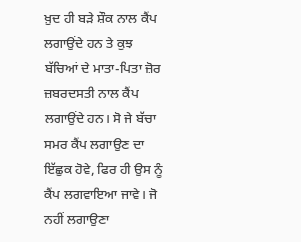ਖ਼ੁਦ ਹੀ ਬੜੇ ਸ਼ੌਕ ਨਾਲ ਕੈਂਪ ਲਗਾਉਂਦੇ ਹਨ ਤੇ ਕੁਝ ਬੱਚਿਆਂ ਦੇ ਮਾਤਾ-ਪਿਤਾ ਜ਼ੋਰ ਜ਼ਬਰਦਸਤੀ ਨਾਲ ਕੈਂਪ ਲਗਾਉਂਦੇ ਹਨ। ਸੋ ਜੇ ਬੱਚਾ ਸਮਰ ਕੈਂਪ ਲਗਾਉਣ ਦਾ ਇੱਛੁਕ ਹੋਵੇ, ਫਿਰ ਹੀ ਉਸ ਨੂੰ ਕੈਂਪ ਲਗਵਾਇਆ ਜਾਵੇ। ਜੋ ਨਹੀਂ ਲਗਾਉਣਾ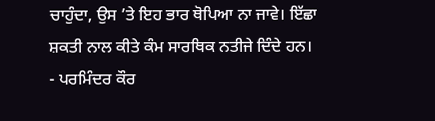ਚਾਹੁੰਦਾ, ਉਸ ’ਤੇ ਇਹ ਭਾਰ ਥੋਪਿਆ ਨਾ ਜਾਵੇ। ਇੱਛਾ ਸ਼ਕਤੀ ਨਾਲ ਕੀਤੇ ਕੰਮ ਸਾਰਥਿਕ ਨਤੀਜੇ ਦਿੰਦੇ ਹਨ।
- ਪਰਮਿੰਦਰ ਕੌਰ